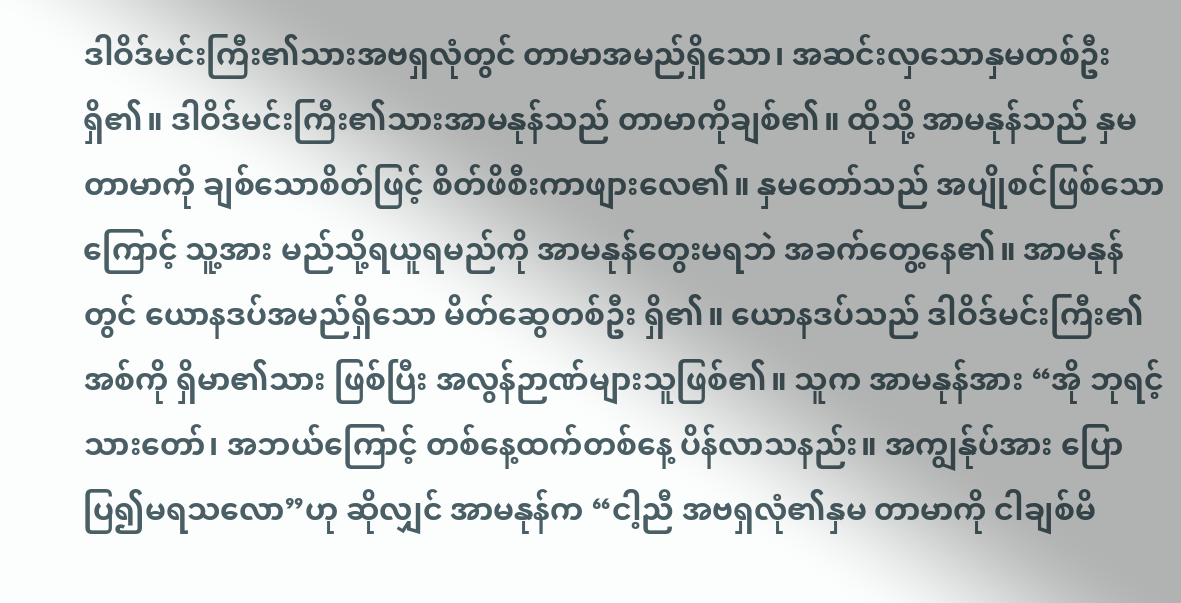ဒါဝိဒ်မင်းကြီး၏သားအဗရှလုံတွင် တာမာအမည်ရှိသော၊ အဆင်းလှသောနှမတစ်ဦးရှိ၏။ ဒါဝိဒ်မင်းကြီး၏သားအာမနုန်သည် တာမာကိုချစ်၏။ ထိုသို့ အာမနုန်သည် နှမတာမာကို ချစ်သောစိတ်ဖြင့် စိတ်ဖိစီးကာဖျားလေ၏။ နှမတော်သည် အပျိုစင်ဖြစ်သောကြောင့် သူ့အား မည်သို့ရယူရမည်ကို အာမနုန်တွေးမရဘဲ အခက်တွေ့နေ၏။ အာမနုန်တွင် ယောနဒပ်အမည်ရှိသော မိတ်ဆွေတစ်ဦး ရှိ၏။ ယောနဒပ်သည် ဒါဝိဒ်မင်းကြီး၏အစ်ကို ရှိမာ၏သား ဖြစ်ပြီး အလွန်ဉာဏ်များသူဖြစ်၏။ သူက အာမနုန်အား “အို ဘုရင့်သားတော်၊ အဘယ်ကြောင့် တစ်နေ့ထက်တစ်နေ့ ပိန်လာသနည်း။ အကျွန်ုပ်အား ပြောပြ၍မရသလော”ဟု ဆိုလျှင် အာမနုန်က “ငါ့ညီ အဗရှလုံ၏နှမ တာမာကို ငါချစ်မိ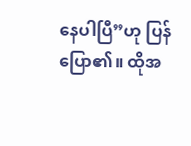နေပါပြီ”ဟု ပြန်ပြော၏။ ထိုအ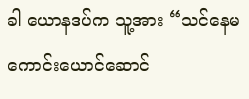ခါ ယောနဒပ်က သူ့အား “သင်နေမကောင်းယောင်ဆောင်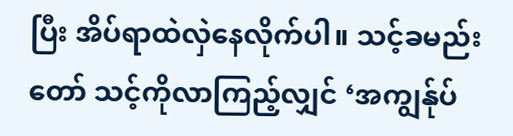ပြီး အိပ်ရာထဲလှဲနေလိုက်ပါ။ သင့်ခမည်းတော် သင့်ကိုလာကြည့်လျှင် ‘အကျွန်ုပ်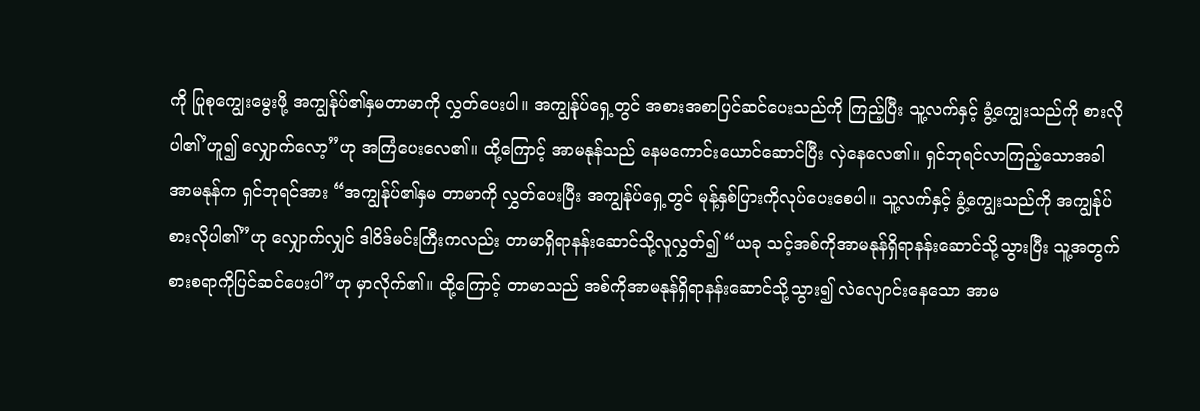ကို ပြုစုကျွေးမွေးဖို့ အကျွန်ုပ်၏နှမတာမာကို လွှတ်ပေးပါ။ အကျွန်ုပ်ရှေ့တွင် အစားအစာပြင်ဆင်ပေးသည်ကို ကြည့်ပြီး သူ့လက်နှင့် ခွံ့ကျွေးသည်ကို စားလိုပါ၏’ဟူ၍ လျှောက်လော့”ဟု အကြံပေးလေ၏။ ထို့ကြောင့် အာမနုန်သည် နေမကောင်းယောင်ဆောင်ပြီး လှဲနေလေ၏။ ရှင်ဘုရင်လာကြည့်သောအခါ အာမနုန်က ရှင်ဘုရင်အား “အကျွန်ုပ်၏နှမ တာမာကို လွှတ်ပေးပြီး အကျွန်ုပ်ရှေ့တွင် မုန့်နှစ်ပြားကိုလုပ်ပေးစေပါ။ သူ့လက်နှင့် ခွံ့ကျွေးသည်ကို အကျွန်ုပ်စားလိုပါ၏”ဟု လျှောက်လျှင် ဒါဝိဒ်မင်းကြီးကလည်း တာမာရှိရာနန်းဆောင်သို့လူလွှတ်၍ “ယခု သင့်အစ်ကိုအာမနုန်ရှိရာနန်းဆောင်သို့သွားပြီး သူ့အတွက် စားစရာကိုပြင်ဆင်ပေးပါ”ဟု မှာလိုက်၏။ ထို့ကြောင့် တာမာသည် အစ်ကိုအာမနုန်ရှိရာနန်းဆောင်သို့သွား၍ လဲလျောင်းနေသော အာမ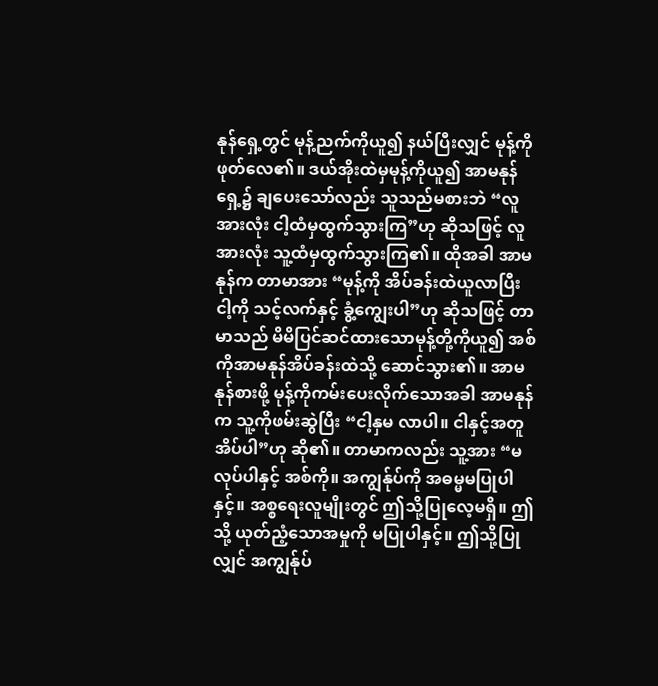နုန်ရှေ့တွင် မုန့်ညက်ကိုယူ၍ နယ်ပြီးလျှင် မုန့်ကိုဖုတ်လေ၏။ ဒယ်အိုးထဲမှမုန့်ကိုယူ၍ အာမနုန်ရှေ့၌ ချပေးသော်လည်း သူသည်မစားဘဲ “လူအားလုံး ငါ့ထံမှထွက်သွားကြ”ဟု ဆိုသဖြင့် လူအားလုံး သူ့ထံမှထွက်သွားကြ၏။ ထိုအခါ အာမနုန်က တာမာအား “မုန့်ကို အိပ်ခန်းထဲယူလာပြီး ငါ့ကို သင့်လက်နှင့် ခွံ့ကျွေးပါ”ဟု ဆိုသဖြင့် တာမာသည် မိမိပြင်ဆင်ထားသောမုန့်တို့ကိုယူ၍ အစ်ကိုအာမနုန်အိပ်ခန်းထဲသို့ ဆောင်သွား၏။ အာမနုန်စားဖို့ မုန့်ကိုကမ်းပေးလိုက်သောအခါ အာမနုန်က သူ့ကိုဖမ်းဆွဲပြီး “ငါ့နှမ လာပါ။ ငါနှင့်အတူ အိပ်ပါ”ဟု ဆို၏။ တာမာကလည်း သူ့အား “မလုပ်ပါနှင့် အစ်ကို။ အကျွန်ုပ်ကို အဓမ္မမပြုပါနှင့်။ အစ္စရေးလူမျိုးတွင် ဤသို့ပြုလေ့မရှိ။ ဤသို့ ယုတ်ညံ့သောအမှုကို မပြုပါနှင့်။ ဤသို့ပြုလျှင် အကျွန်ုပ်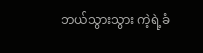ဘယ်သွားသွား ကဲ့ရဲ့ခံ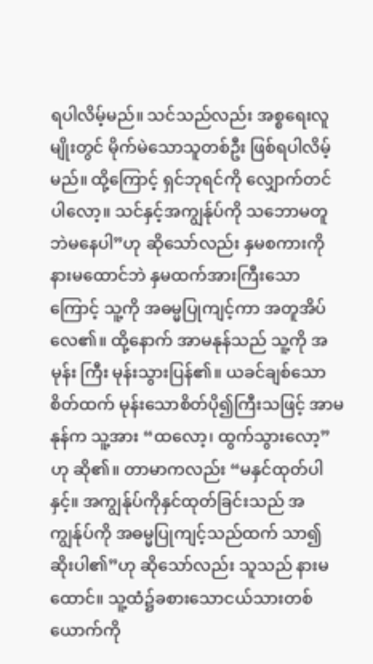ရပါလိမ့်မည်။ သင်သည်လည်း အစ္စရေးလူမျိုးတွင် မိုက်မဲသောသူတစ်ဦး ဖြစ်ရပါလိမ့်မည်။ ထို့ကြောင့် ရှင်ဘုရင်ကို လျှောက်တင်ပါလော့။ သင်နှင့်အကျွန်ုပ်ကို သဘောမတူဘဲမနေပါ”ဟု ဆိုသော်လည်း နှမစကားကို နားမထောင်ဘဲ နှမထက်အားကြီးသောကြောင့် သူ့ကို အဓမ္မပြုကျင့်ကာ အတူအိပ်လေ၏။ ထို့နောက် အာမနုန်သည် သူ့ကို အမုန်း ကြီး မုန်းသွားပြန်၏။ ယခင်ချစ်သောစိတ်ထက် မုန်းသောစိတ်ပို၍ကြီးသဖြင့် အာမနုန်က သူ့အား “ထလော့၊ ထွက်သွားလော့”ဟု ဆို၏။ တာမာကလည်း “မနှင်ထုတ်ပါနှင့်။ အကျွန်ုပ်ကိုနှင်ထုတ်ခြင်းသည် အကျွန်ုပ်ကို အဓမ္မပြုကျင့်သည်ထက် သာ၍ဆိုးပါ၏”ဟု ဆိုသော်လည်း သူသည် နားမထောင်။ သူ့ထံ၌ခစားသောငယ်သားတစ်ယောက်ကို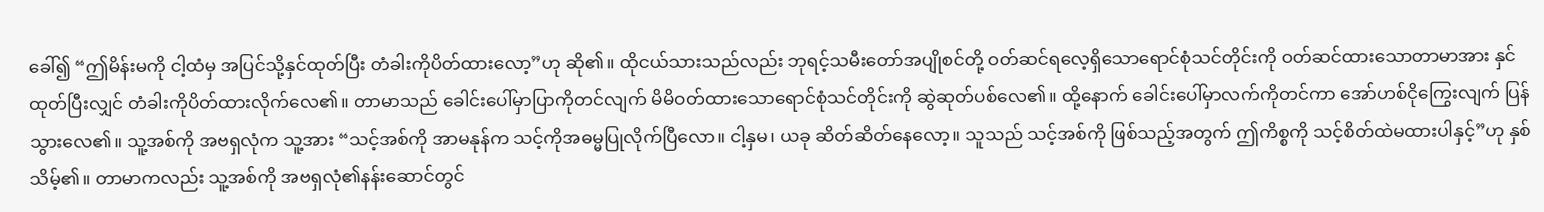ခေါ်၍ “ဤမိန်းမကို ငါ့ထံမှ အပြင်သို့နှင်ထုတ်ပြီး တံခါးကိုပိတ်ထားလော့”ဟု ဆို၏။ ထိုငယ်သားသည်လည်း ဘုရင့်သမီးတော်အပျိုစင်တို့ ဝတ်ဆင်ရလေ့ရှိသောရောင်စုံသင်တိုင်းကို ဝတ်ဆင်ထားသောတာမာအား နှင်ထုတ်ပြီးလျှင် တံခါးကိုပိတ်ထားလိုက်လေ၏။ တာမာသည် ခေါင်းပေါ်မှာပြာကိုတင်လျက် မိမိဝတ်ထားသောရောင်စုံသင်တိုင်းကို ဆွဲဆုတ်ပစ်လေ၏။ ထို့နောက် ခေါင်းပေါ်မှာလက်ကိုတင်ကာ အော်ဟစ်ငိုကြွေးလျက် ပြန်သွားလေ၏။ သူ့အစ်ကို အဗရှလုံက သူ့အား “သင့်အစ်ကို အာမနုန်က သင့်ကိုအဓမ္မပြုလိုက်ပြီလော။ ငါ့နှမ၊ ယခု ဆိတ်ဆိတ်နေလော့။ သူသည် သင့်အစ်ကို ဖြစ်သည့်အတွက် ဤကိစ္စကို သင့်စိတ်ထဲမထားပါနှင့်”ဟု နှစ်သိမ့်၏။ တာမာကလည်း သူ့အစ်ကို အဗရှလုံ၏နန်းဆောင်တွင်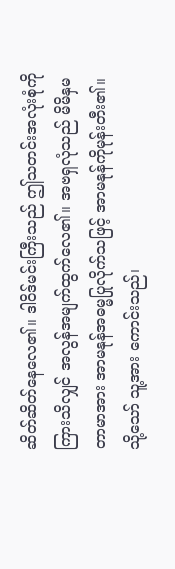ဆိတ်ဆိတ်နေလေ၏။ ဒါဝိဒ်မင်းကြီးသည် ဤသတင်းအလုံးစုံကို ကြားသိလျှင် အလွန်အမျက်ထွက်လေ၏။ အဗရှလုံသည် မိမိနှမတာမာအား အာမနုန်အဓမ္မပြုလိုက်သဖြင့် အာမနုန်ကိုမုန်းတီး၏။ သို့သော် သူ့အား ကောင်းသည်၊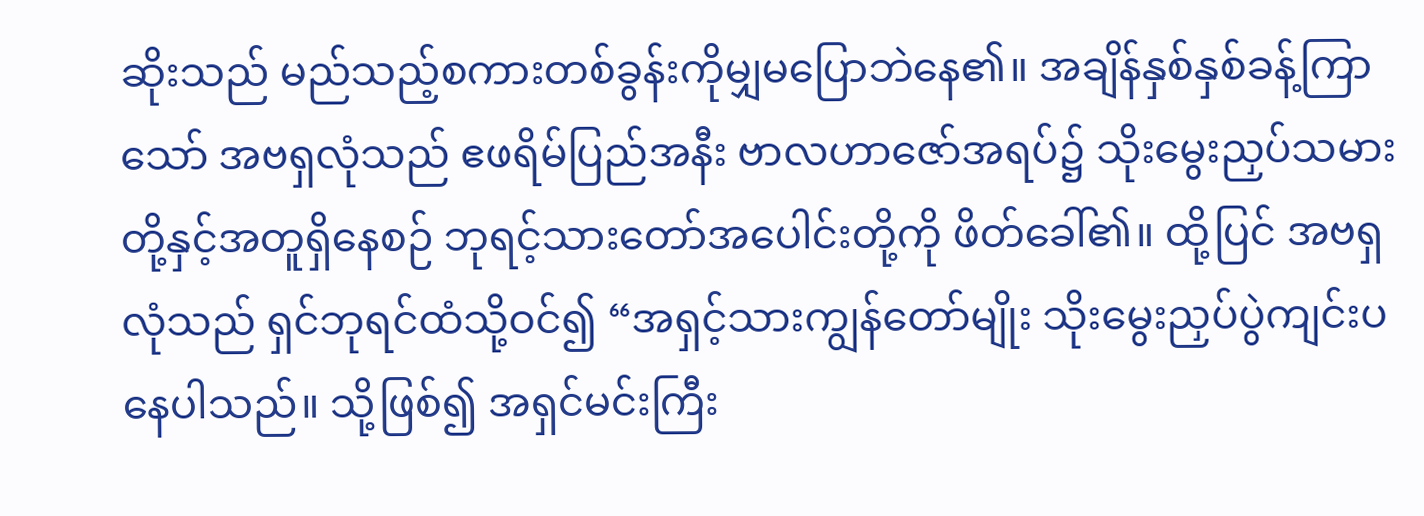ဆိုးသည် မည်သည့်စကားတစ်ခွန်းကိုမျှမပြောဘဲနေ၏။ အချိန်နှစ်နှစ်ခန့်ကြာသော် အဗရှလုံသည် ဧဖရိမ်ပြည်အနီး ဗာလဟာဇော်အရပ်၌ သိုးမွေးညှပ်သမားတို့နှင့်အတူရှိနေစဉ် ဘုရင့်သားတော်အပေါင်းတို့ကို ဖိတ်ခေါ်၏။ ထို့ပြင် အဗရှလုံသည် ရှင်ဘုရင်ထံသို့ဝင်၍ “အရှင့်သားကျွန်တော်မျိုး သိုးမွေးညှပ်ပွဲကျင်းပနေပါသည်။ သို့ဖြစ်၍ အရှင်မင်းကြီး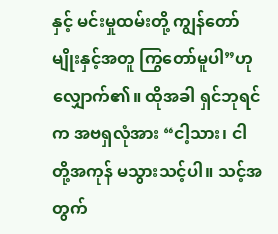နှင့် မင်းမှုထမ်းတို့ ကျွန်တော်မျိုးနှင့်အတူ ကြွတော်မူပါ”ဟု လျှောက်၏။ ထိုအခါ ရှင်ဘုရင်က အဗရှလုံအား “ငါ့သား၊ ငါတို့အကုန် မသွားသင့်ပါ။ သင့်အတွက်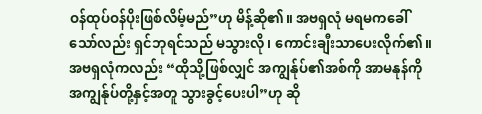ဝန်ထုပ်ဝန်ပိုးဖြစ်လိမ့်မည်”ဟု မိန့်ဆို၏။ အဗရှလုံ မရမကခေါ်သော်လည်း ရှင်ဘုရင်သည် မသွားလို၊ ကောင်းချီးသာပေးလိုက်၏။ အဗရှလုံကလည်း “ထိုသို့ဖြစ်လျှင် အကျွန်ုပ်၏အစ်ကို အာမနုန်ကို အကျွန်ုပ်တို့နှင့်အတူ သွားခွင့်ပေးပါ”ဟု ဆို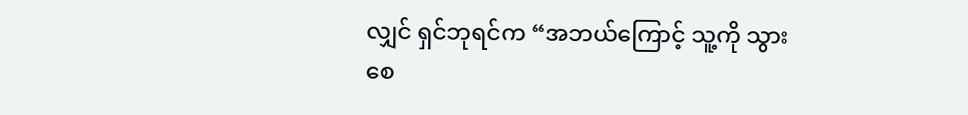လျှင် ရှင်ဘုရင်က “အဘယ်ကြောင့် သူ့ကို သွားစေ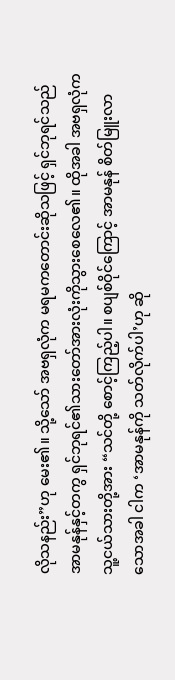လိုသနည်း”ဟု မေး၏။ သို့သော် အဗရှလုံက မရမကတောင်းဆိုသဖြင့် ရှင်ဘုရင်သည် အာမနုန်နှင့်တကွ ရှင်ဘုရင်၏သားတော်အားလုံးကိုသွားစေလေ၏။ ထိုအခါ အဗရှလုံက သူ့ငယ်သားတို့အား “သင်တို့ စောင့်ကြည့်ပါ။ စပျစ်ဝိုင်ကြောင့် အာမနုန် စိတ်မြူးလာသောအခါ ငါက ‘အာမနုန်ကို သတ်လိုက်ပါ’ဟု ဆို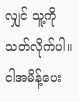လျှင် သူ့ကိုသတ်လိုက်ပါ။ ငါအမိန့်ပေး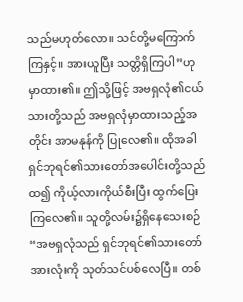သည်မဟုတ်လော။ သင်တို့မကြောက်ကြနှင့်။ အားယူပြီး သတ္တိရှိကြပါ”ဟု မှာထား၏။ ဤသို့ဖြင့် အဗရှလုံ၏ငယ်သားတို့သည် အဗရှလုံမှာထားသည့်အတိုင်း အာမနုန်ကို ပြုလေ၏။ ထိုအခါ ရှင်ဘုရင်၏သားတော်အပေါင်းတို့သည် ထ၍ ကိုယ့်လားကိုယ်စီးပြီး ထွက်ပြေးကြလေ၏။ သူတို့လမ်း၌ရှိနေသေးစဉ် “အဗရှလုံသည် ရှင်ဘုရင်၏သားတော်အားလုံးကို သုတ်သင်ပစ်လေပြီ။ တစ်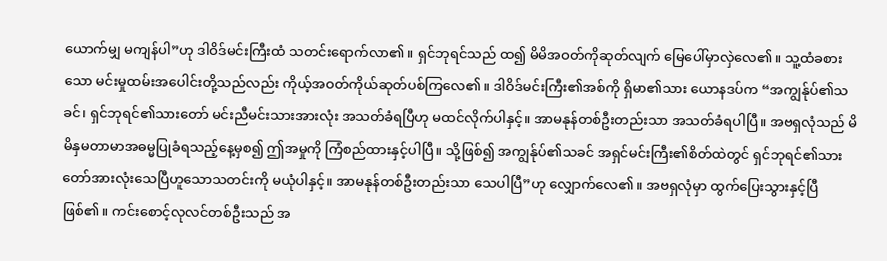ယောက်မျှ မကျန်ပါ”ဟု ဒါဝိဒ်မင်းကြီးထံ သတင်းရောက်လာ၏။ ရှင်ဘုရင်သည် ထ၍ မိမိအဝတ်ကိုဆုတ်လျက် မြေပေါ်မှာလှဲလေ၏။ သူ့ထံခစားသော မင်းမှုထမ်းအပေါင်းတို့သည်လည်း ကိုယ့်အဝတ်ကိုယ်ဆုတ်ပစ်ကြလေ၏။ ဒါဝိဒ်မင်းကြီး၏အစ်ကို ရှိမာ၏သား ယောနဒပ်က “အကျွန်ုပ်၏သခင်၊ ရှင်ဘုရင်၏သားတော် မင်းညီမင်းသားအားလုံး အသတ်ခံရပြီဟု မထင်လိုက်ပါနှင့်။ အာမနုန်တစ်ဦးတည်းသာ အသတ်ခံရပါပြီ။ အဗရှလုံသည် မိမိနှမတာမာအဓမ္မပြုခံရသည့်နေ့မှစ၍ ဤအမှုကို ကြံစည်ထားနှင့်ပါပြီ။ သို့ဖြစ်၍ အကျွန်ုပ်၏သခင် အရှင်မင်းကြီး၏စိတ်ထဲတွင် ရှင်ဘုရင်၏သားတော်အားလုံးသေပြီဟူသောသတင်းကို မယုံပါနှင့်။ အာမနုန်တစ်ဦးတည်းသာ သေပါပြီ”ဟု လျှောက်လေ၏။ အဗရှလုံမှာ ထွက်ပြေးသွားနှင့်ပြီဖြစ်၏။ ကင်းစောင့်လုလင်တစ်ဦးသည် အ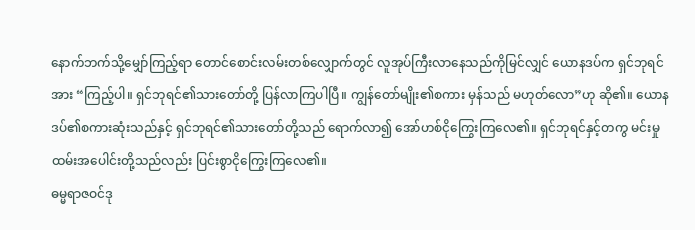နောက်ဘက်သို့မျှော်ကြည့်ရာ တောင်စောင်းလမ်းတစ်လျှောက်တွင် လူအုပ်ကြီးလာနေသည်ကိုမြင်လျှင် ယောနဒပ်က ရှင်ဘုရင်အား “ကြည့်ပါ။ ရှင်ဘုရင်၏သားတော်တို့ ပြန်လာကြပါပြီ။ ကျွန်တော်မျိုး၏စကား မှန်သည် မဟုတ်လော”ဟု ဆို၏။ ယောနဒပ်၏စကားဆုံးသည်နှင့် ရှင်ဘုရင်၏သားတော်တို့သည် ရောက်လာ၍ အော်ဟစ်ငိုကြွေးကြလေ၏။ ရှင်ဘုရင်နှင့်တကွ မင်းမှုထမ်းအပေါင်းတို့သည်လည်း ပြင်းစွာငိုကြွေးကြလေ၏။
ဓမ္မရာဇဝင်ဒု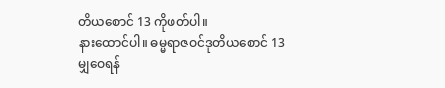တိယစောင် 13 ကိုဖတ်ပါ။
နားထောင်ပါ။ ဓမ္မရာဇဝင်ဒုတိယစောင် 13
မျှဝေရန်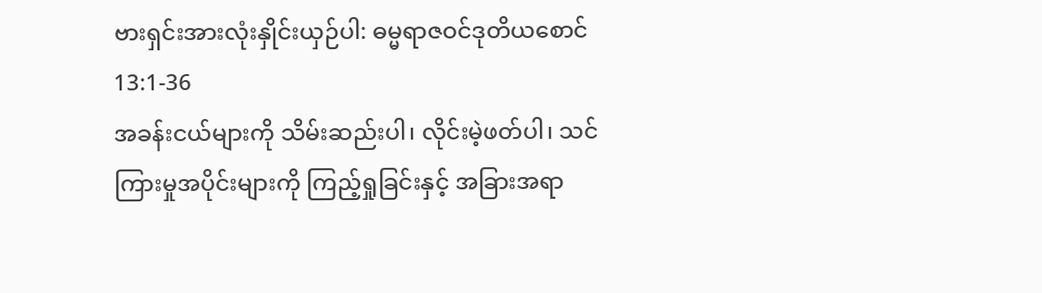ဗားရှင်းအားလုံးနှိုင်းယှဉ်ပါ: ဓမ္မရာဇဝင်ဒုတိယစောင် 13:1-36
အခန်းငယ်များကို သိမ်းဆည်းပါ၊ လိုင်းမဲ့ဖတ်ပါ၊ သင်ကြားမှုအပိုင်းများကို ကြည့်ရှုခြင်းနှင့် အခြားအရာ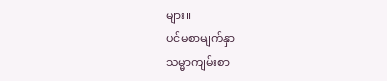များ။
ပင်မစာမျက်နှာ
သမ္မာကျမ်းစာ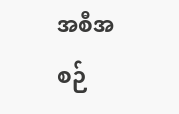အစီအစဉ်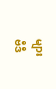များ
ဗီဒီ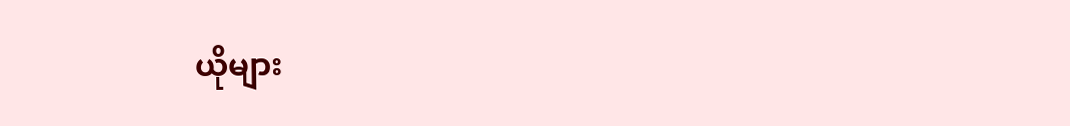ယိုများ